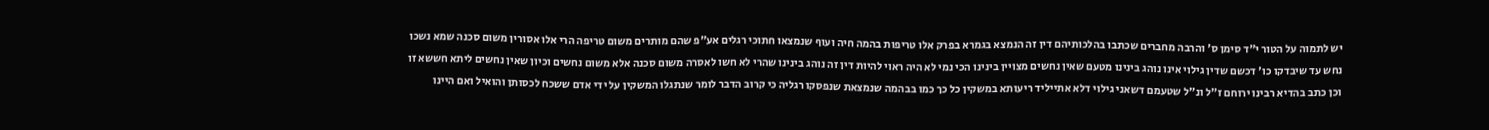יש לתמוה על הטור י"ד סימן ס' והרבה מחברים שכתבו בהלכותיהם דין זה הנמצא בגמרא בפרק אלו טריפות בהמה חיה ועוף שנמצאו חתוכי רגלים אע"פ שהם מותרים משום טריפה הרי אלו אסורין משום סכנה שמא נשכו נחש עד שיבדקו כו' דכשם שדין גילוי אינו נוהג בינינו מטעם שאין נחשים מצויין בינינו הכי נמי לא היה ראוי להיות דין זה נוהג בינינו שהרי לא חשו לאסרה משום סכנה אלא משום נחשים וכיון שאין נחשים ליתא חששא זו וכן כתב בהדיא רבינו ירוחם ז"ל ונ"ל שטעמם דשאני גילוי דלא אתייליד ריעותא במשקין כל כך כמו בבהמה שנמצאת שנפסקו רגליה כי קרוב הדבר לומר שנתגלו המשקין על ידי אדם ששכח לכסותן והואיל ואם היינו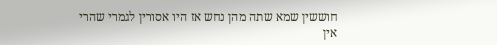חוששין שמא שתה מהן נחש אז היו אסורין לגמרי שהרי אין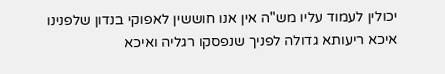יכולין לעמוד עליו מש"ה אין אנו חוששין לאפוקי בנדון שלפנינו איכא ריעותא גדולה לפניך שנפסקו רגליה ואיכא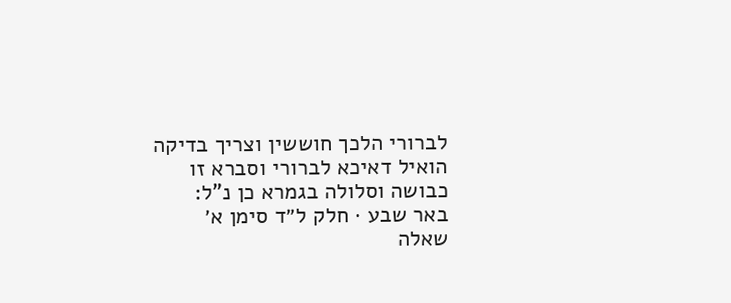לברורי הלכך חוששין וצריך בדיקה הואיל דאיכא לברורי וסברא זו כבושה וסלולה בגמרא כן נ"ל:
באר שבע · חלק ל״ד סימן א׳
שאלה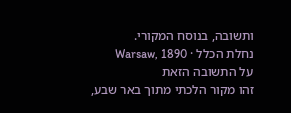ותשובה, בנוסח המקורי.
נחלת הכלל · Warsaw, 1890
על התשובה הזאת
זהו מקור הלכתי מתוך באר שבע,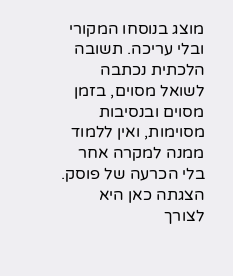מוצג בנוסחו המקורי ובלי עריכה. תשובה הלכתית נכתבה לשואל מסוים, בזמן מסוים ובנסיבות מסוימות, ואין ללמוד ממנה למקרה אחר בלי הכרעה של פוסק. הצגתה כאן היא לצורך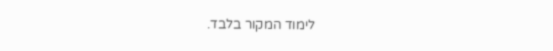לימוד המקור בלבד.